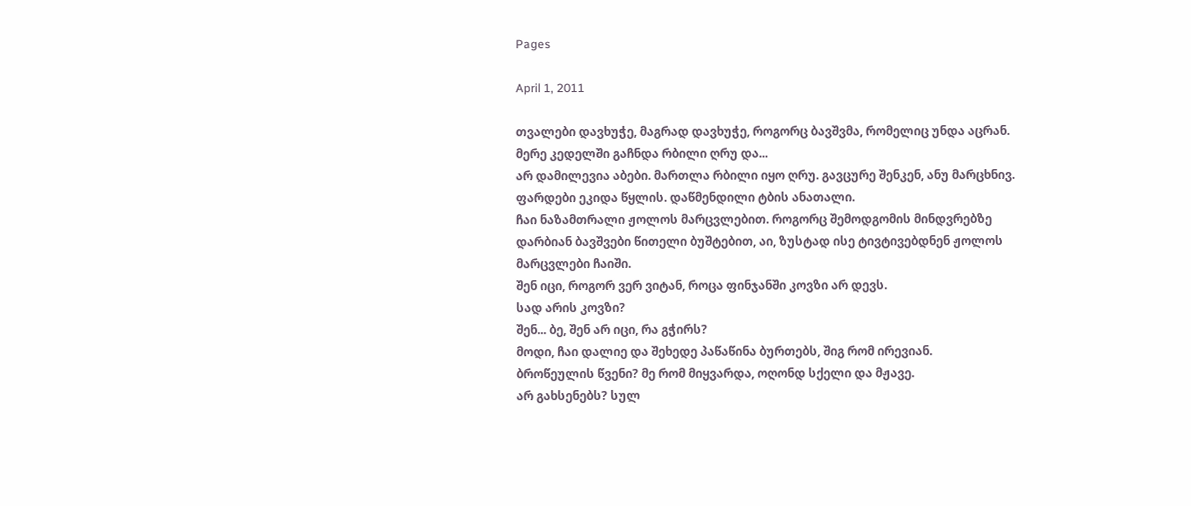Pages

April 1, 2011

თვალები დავხუჭე, მაგრად დავხუჭე, როგორც ბავშვმა, რომელიც უნდა აცრან.
მერე კედელში გაჩნდა რბილი ღრუ და...
არ დამილევია აბები. მართლა რბილი იყო ღრუ. გავცურე შენკენ, ანუ მარცხნივ.
ფარდები ეკიდა წყლის. დაწმენდილი ტბის ანათალი.
ჩაი ნაზამთრალი ჟოლოს მარცვლებით. როგორც შემოდგომის მინდვრებზე დარბიან ბავშვები წითელი ბუშტებით, აი, ზუსტად ისე ტივტივებდნენ ჟოლოს მარცვლები ჩაიში.
შენ იცი, როგორ ვერ ვიტან, როცა ფინჯანში კოვზი არ დევს.
სად არის კოვზი?
შენ... ბე, შენ არ იცი, რა გჭირს?
მოდი, ჩაი დალიე და შეხედე პაწაწინა ბურთებს, შიგ რომ ირევიან.
ბროწეულის წვენი? მე რომ მიყვარდა, ოღონდ სქელი და მჟავე.
არ გახსენებს? სულ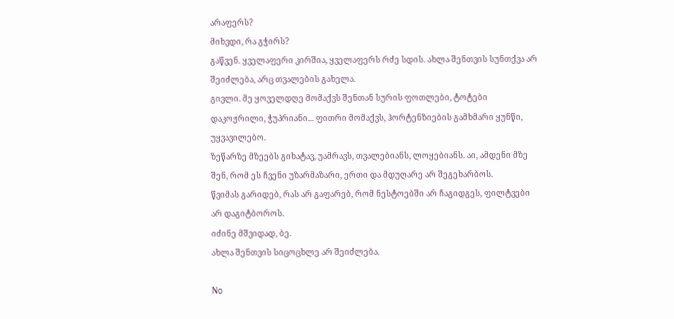არაფერს?
მიხვდი, რა გჭირს?
გაწვენ. ყველაფერი კირშია, ყველაფერს რძე სდის. ახლა შენთვის სუნთქვა არ შეიძლება, არც თვალების გახელა.
გივლი. მე ყოველდღე მომაქვს შენთან სურის ფოთლები, ტოტები დაკოჟრილი, ჭუპრიანი... ფითრი მომაქვს, ჰორტენზიების გამხმარი ყუნწი, უყვავილებო.
ზეწარზე მზეებს გიხატავ, უამრავს, თვალებიანს, ლოყებიანს. აი, ამდენი მზე შენ, რომ ეს ჩვენი უზარმაზარი, ერთი და მდუღარე არ შეგეხარბოს.
წვიმას გარიდებ, რას არ გაფარებ, რომ ნესტოებში არ ჩაგიდგეს, ფილტვები არ დაგიტბოროს.
იძინე მშვიდად, ბე.
ახლა შენთვის სიცოცხლე არ შეიძლება.

No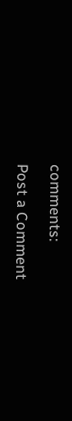comments:

Post a Comment